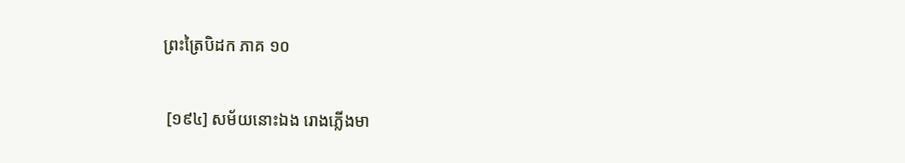ព្រះត្រៃបិដក ភាគ ១០

 [១៩៤] សម័យនោះឯង រោងភ្លើងមា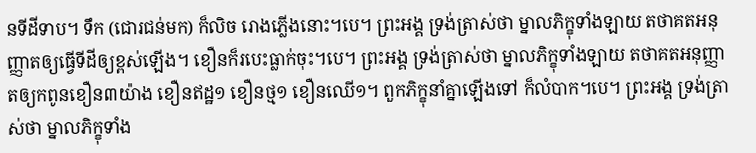នទីដីទាប។ ទឹក (ជោរជន់មក) ក៏លិច រោងភ្លើងនោះ។បេ។ ព្រះអង្គ ទ្រង់ត្រាស់ថា ម្នាលភិក្ខុទាំងឡាយ តថាគតអនុញ្ញាតឲ្យធ្វើទីដីឲ្យខ្ពស់ឡើង។ ខឿនក៏របេះធ្លាក់ចុះ។បេ។ ព្រះអង្គ ទ្រង់ត្រាស់ថា ម្នាលភិក្ខុទាំងឡាយ តថាគតអនុញ្ញាតឲ្យកពូនខឿន៣យ៉ាង ខឿនឥដ្ឋ១ ខឿនថ្ម១ ខឿនឈើ១។ ពួកភិក្ខុនាំគ្នាឡើងទៅ ក៏លំបាក។បេ។ ព្រះអង្គ ទ្រង់ត្រាស់ថា ម្នាលភិក្ខុទាំង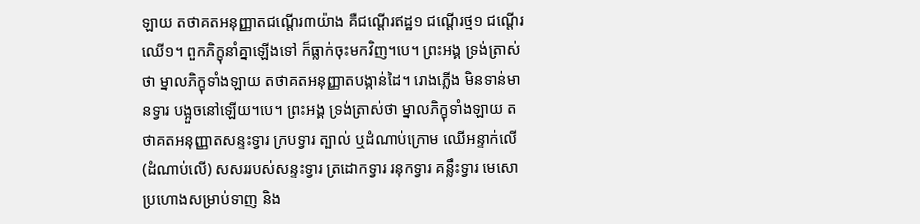ឡាយ តថាគតអនុញ្ញាតជណ្តើរ៣យ៉ាង គឺជណ្តើរឥដ្ឋ១ ជណ្តើរថ្ម១ ជណ្តើរឈើ១។ ពួកភិក្ខុនាំគ្នាឡើងទៅ ក៏ធ្លាក់ចុះមកវិញ។បេ។ ព្រះអង្គ ទ្រង់ត្រាស់ថា ម្នាលភិក្ខុទាំងឡាយ តថាគតអនុញ្ញាតបង្កាន់ដៃ។ រោងភ្លើង មិនទាន់មានទ្វារ បង្អួចនៅឡើយ។បេ។ ព្រះអង្គ ទ្រង់ត្រាស់ថា ម្នាលភិក្ខុទាំងឡាយ តថាគតអនុញ្ញាតសន្ទះទ្វារ ក្របទ្វារ ត្បាល់ ឬដំណាប់ក្រោម ឈើអន្ទាក់លើ (ដំណាប់លើ) សសររបស់សន្ទះទ្វារ ត្រដោកទ្វារ រនុកទ្វារ គន្លឹះទ្វារ មេសោ ប្រហោងសម្រាប់ទាញ និង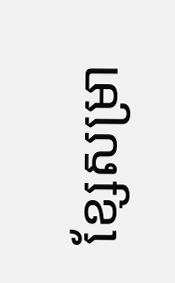ខ្សែសម្រា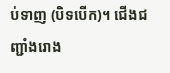ប់ទាញ (បិទបើក)។ ជើងជញ្ជាំងរោង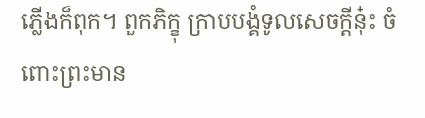ភ្លើងក៏ពុក។ ពួកភិក្ខុ ក្រាបបង្គំទូលសេចក្តីនុ៎ះ ចំពោះព្រះមាន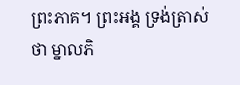ព្រះភាគ។ ព្រះអង្គ ទ្រង់ត្រាស់ថា ម្នាលភិ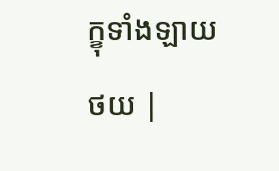ក្ខុទាំងឡាយ
ថយ |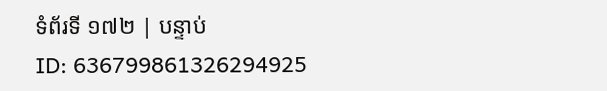ទំព័រទី ១៧២ | បន្ទាប់
ID: 636799861326294925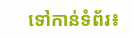ទៅកាន់ទំព័រ៖